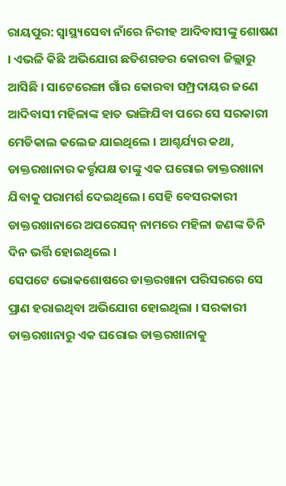ରାୟପୁର: ସ୍ବାସ୍ଥ୍ୟସେବା ନାଁରେ ନିରୀହ ଆଦିବାସୀଙ୍କୁ ଶୋଷଣ । ଏଭଳି କିଛି ଅଭିଯୋଗ ଛତିଶଗଡର କୋରବା ଜିଲ୍ଲାରୁ ଆସିଛି । ସାଟେରେଙ୍ଗା ଗାଁର କୋରବା ସମ୍ପ୍ରଦାୟର ଜଣେ ଆଦିବାସୀ ମହିଳାଙ୍କ ହାତ ଭାଙ୍ଗିଯିବା ପରେ ସେ ସରକାରୀ ମେଡିକାଲ କଲେଜ ଯାଇଥିଲେ । ଆଶ୍ଚର୍ଯ୍ୟର କଥା, ଡାକ୍ତରଖାନାର କର୍ତ୍ତୃପକ୍ଷ ତାଙ୍କୁ ଏକ ଘରୋଇ ଡାକ୍ତରଖାନା ଯିବାକୁ ପରାମର୍ଶ ଦେଇଥିଲେ। ସେହି ବେସରକାରୀ ଡାକ୍ତରଖାନାରେ ଅପରେସନ୍ ନାମରେ ମହିଳା ଜଣଙ୍କ ତିନି ଦିନ ଭର୍ତ୍ତି ହୋଇଥିଲେ ।
ସେପଟେ ଭୋକଶୋଷରେ ଡାକ୍ତରଖାନା ପରିସରରେ ସେ ପ୍ରାଣ ହରାଇଥିବା ଅଭିଯୋଗ ହୋଇଥିଲା । ସରକାରୀ ଡାକ୍ତରଖାନାରୁ ଏକ ଘରୋଇ ଡାକ୍ତରଖାନାକୁ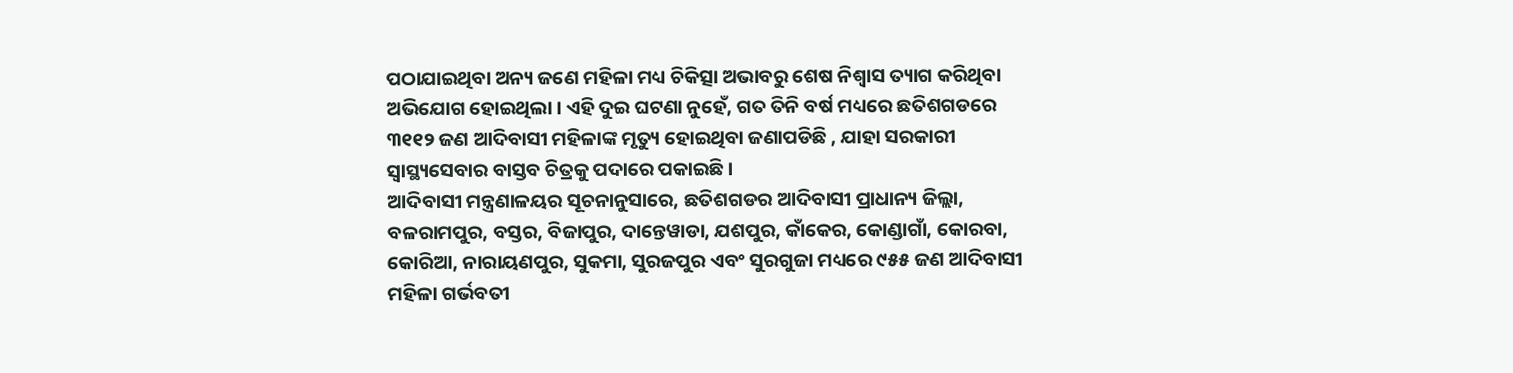ପଠାଯାଇଥିବା ଅନ୍ୟ ଜଣେ ମହିଳା ମଧ୍ୟ ଚିକିତ୍ସା ଅଭାବରୁ ଶେଷ ନିଶ୍ୱାସ ତ୍ୟାଗ କରିଥିବା ଅଭିଯୋଗ ହୋଇଥିଲା । ଏହି ଦୁଇ ଘଟଣା ନୁହେଁ, ଗତ ତିନି ବର୍ଷ ମଧ୍ୟରେ ଛତିଶଗଡରେ ୩୧୧୨ ଜଣ ଆଦିବାସୀ ମହିଳାଙ୍କ ମୃତ୍ୟୁ ହୋଇଥିବା ଜଣାପଡିଛି , ଯାହା ସରକାରୀ ସ୍ବାସ୍ଥ୍ୟସେବାର ବାସ୍ତବ ଚିତ୍ରକୁ ପଦାରେ ପକାଇଛି ।
ଆଦିବାସୀ ମନ୍ତ୍ରଣାଳୟର ସୂଚନାନୁସାରେ, ଛତିଶଗଡର ଆଦିବାସୀ ପ୍ରାଧାନ୍ୟ ଜିଲ୍ଲା, ବଳରାମପୁର, ବସ୍ତର, ବିଜାପୁର, ଦାନ୍ତେୱାଡା, ଯଶପୁର, କାଁକେର, କୋଣ୍ଡାଗାଁ, କୋରବା, କୋରିଆ, ନାରାୟଣପୁର, ସୁକମା, ସୁରଜପୁର ଏବଂ ସୁରଗୁଜା ମଧ୍ୟରେ ୯୫୫ ଜଣ ଆଦିବାସୀ ମହିଳା ଗର୍ଭବତୀ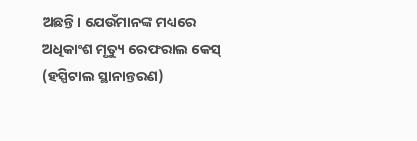ଅଛନ୍ତି। ଯେଉଁମାନଙ୍କ ମଧ୍ୟରେ ଅଧିକାଂଶ ମୃତ୍ୟୁ ରେଫରାଲ କେସ୍ (ହସ୍ପିଟାଲ ସ୍ଥାନାନ୍ତରଣ)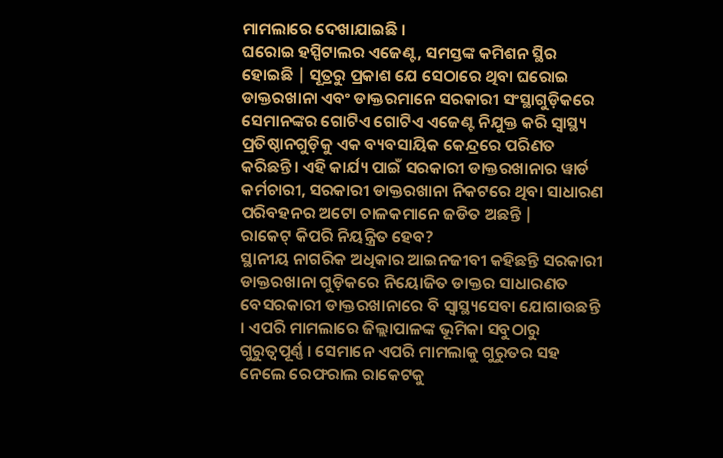ମାମଲାରେ ଦେଖାଯାଇଛି ।
ଘରୋଇ ହସ୍ପିଟାଲର ଏଜେଣ୍ଟ, ସମସ୍ତଙ୍କ କମିଶନ ସ୍ଥିର ହୋଇଛି | ସୂତ୍ରରୁ ପ୍ରକାଶ ଯେ ସେଠାରେ ଥିବା ଘରୋଇ ଡାକ୍ତରଖାନା ଏବଂ ଡାକ୍ତରମାନେ ସରକାରୀ ସଂସ୍ଥାଗୁଡ଼ିକରେ ସେମାନଙ୍କର ଗୋଟିଏ ଗୋଟିଏ ଏଜେଣ୍ଟ ନିଯୁକ୍ତ କରି ସ୍ବାସ୍ଥ୍ୟ ପ୍ରତିଷ୍ଠାନଗୁଡ଼ିକୁ ଏକ ବ୍ୟବସାୟିକ କେନ୍ଦ୍ରରେ ପରିଣତ କରିଛନ୍ତି। ଏହି କାର୍ଯ୍ୟ ପାଇଁ ସରକାରୀ ଡାକ୍ତରଖାନାର ୱାର୍ଡ କର୍ମଚାରୀ, ସରକାରୀ ଡାକ୍ତରଖାନା ନିକଟରେ ଥିବା ସାଧାରଣ ପରିବହନର ଅଟୋ ଚାଳକମାନେ ଜଡିତ ଅଛନ୍ତି |
ରାକେଟ୍ କିପରି ନିୟନ୍ତ୍ରିତ ହେବ?
ସ୍ଥାନୀୟ ନାଗରିକ ଅଧିକାର ଆଇନଜୀବୀ କହିଛନ୍ତି ସରକାରୀ ଡାକ୍ତରଖାନା ଗୁଡ଼ିକରେ ନିୟୋଜିତ ଡାକ୍ତର ସାଧାରଣତ ବେସରକାରୀ ଡାକ୍ତରଖାନାରେ ବି ସ୍ବାସ୍ଥ୍ୟସେବା ଯୋଗାଉଛନ୍ତି । ଏପରି ମାମଲାରେ ଜିଲ୍ଲାପାଳଙ୍କ ଭୂମିକା ସବୁଠାରୁ ଗୁରୁତ୍ୱପୂର୍ଣ୍ଣ । ସେମାନେ ଏପରି ମାମଲାକୁ ଗୁରୁତର ସହ ନେଲେ ରେଫରାଲ ରାକେଟକୁ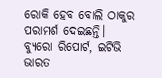ରୋକି ହେବ ବୋଲି ଠାକୁର ପରାମର୍ଶ ଦେଇଛନ୍ତି।
ବ୍ୟୁରୋ ରିପୋର୍ଟ, ଇଟିଭି ଭାରତ